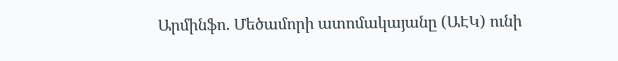Արմինֆո. Մեծամորի ատոմակայանը (ԱԷԿ) ունի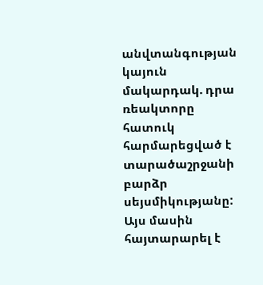անվտանգության կայուն մակարդակ. դրա ռեակտորը հատուկ հարմարեցված է տարածաշրջանի բարձր սեյսմիկությանը: Այս մասին հայտարարել է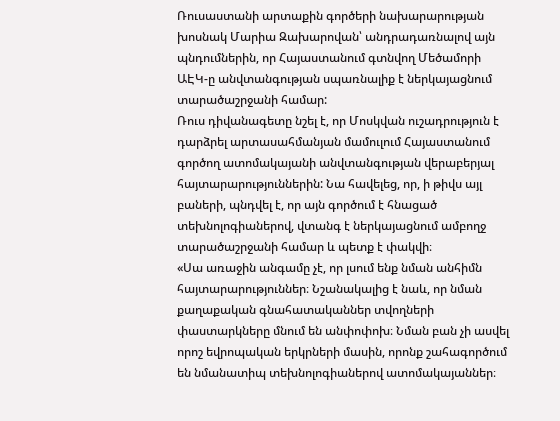Ռուսաստանի արտաքին գործերի նախարարության խոսնակ Մարիա Զախարովան՝ անդրադառնալով այն պնդումներին, որ Հայաստանում գտնվող Մեծամորի ԱԷԿ-ը անվտանգության սպառնալիք է ներկայացնում տարածաշրջանի համար:
Ռուս դիվանագետը նշել է, որ Մոսկվան ուշադրություն է դարձրել արտասահմանյան մամուլում Հայաստանում գործող ատոմակայանի անվտանգության վերաբերյալ հայտարարություններին: Նա հավելեց, որ, ի թիվս այլ բաների, պնդվել է, որ այն գործում է հնացած տեխնոլոգիաներով, վտանգ է ներկայացնում ամբողջ տարածաշրջանի համար և պետք է փակվի։
«Սա առաջին անգամը չէ, որ լսում ենք նման անհիմն հայտարարություններ։ Նշանակալից է նաև, որ նման քաղաքական գնահատականներ տվողների փաստարկները մնում են անփոփոխ։ Նման բան չի ասվել որոշ եվրոպական երկրների մասին, որոնք շահագործում են նմանատիպ տեխնոլոգիաներով ատոմակայաններ։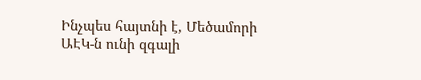Ինչպես հայտնի է, Մեծամորի ԱԷԿ-ն ունի զգալի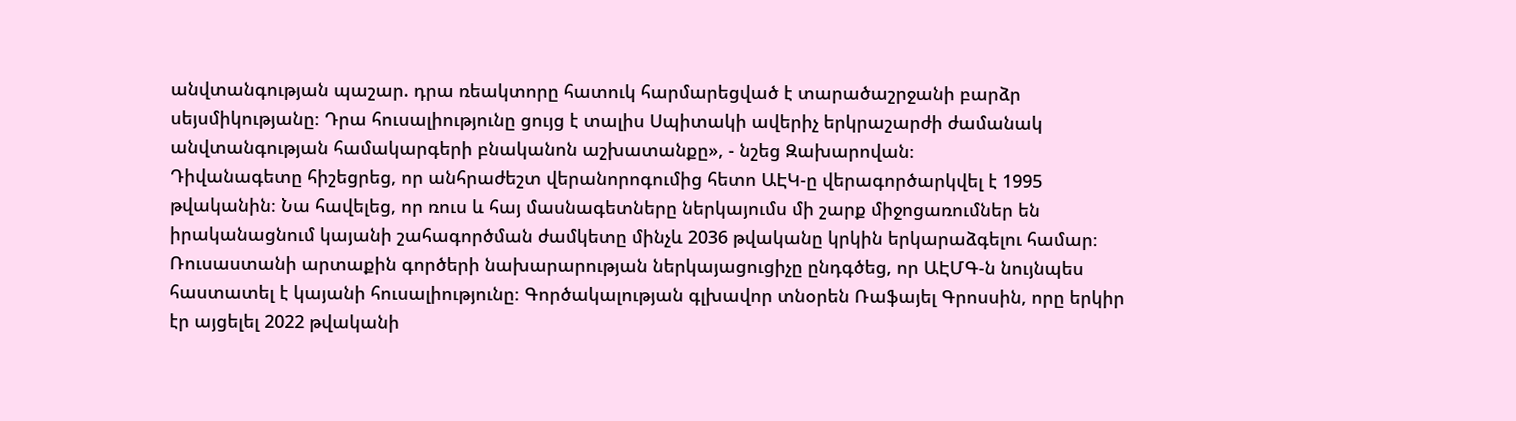անվտանգության պաշար. դրա ռեակտորը հատուկ հարմարեցված է տարածաշրջանի բարձր սեյսմիկությանը։ Դրա հուսալիությունը ցույց է տալիս Սպիտակի ավերիչ երկրաշարժի ժամանակ անվտանգության համակարգերի բնականոն աշխատանքը», - նշեց Զախարովան։
Դիվանագետը հիշեցրեց, որ անհրաժեշտ վերանորոգումից հետո ԱԷԿ-ը վերագործարկվել է 1995 թվականին։ Նա հավելեց, որ ռուս և հայ մասնագետները ներկայումս մի շարք միջոցառումներ են իրականացնում կայանի շահագործման ժամկետը մինչև 2036 թվականը կրկին երկարաձգելու համար։
Ռուսաստանի արտաքին գործերի նախարարության ներկայացուցիչը ընդգծեց, որ ԱԷՄԳ-ն նույնպես հաստատել է կայանի հուսալիությունը։ Գործակալության գլխավոր տնօրեն Ռաֆայել Գրոսսին, որը երկիր էր այցելել 2022 թվականի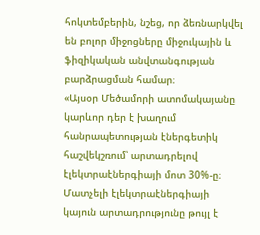հոկտեմբերին, նշեց, որ ձեռնարկվել են բոլոր միջոցները միջուկային և ֆիզիկական անվտանգության բարձրացման համար։
«Այսօր Մեծամորի ատոմակայանը կարևոր դեր է խաղում հանրապետության էներգետիկ հաշվեկշռում՝ արտադրելով էլեկտրաէներգիայի մոտ 30%-ը։ Մատչելի էլեկտրաէներգիայի կայուն արտադրությունը թույլ է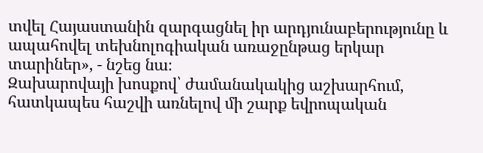տվել Հայաստանին զարգացնել իր արդյունաբերությունը և ապահովել տեխնոլոգիական առաջընթաց երկար տարիներ», - նշեց նա։
Զախարովայի խոսքով՝ ժամանակակից աշխարհում, հատկապես հաշվի առնելով մի շարք եվրոպական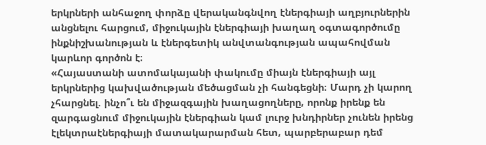երկրների անհաջող փորձը վերականգնվող էներգիայի աղբյուրներին անցնելու հարցում, միջուկային էներգիայի խաղաղ օգտագործումը ինքնիշխանության և էներգետիկ անվտանգության ապահովման կարևոր գործոն է։
«Հայաստանի ատոմակայանի փակումը միայն էներգիայի այլ երկրներից կախվածության մեծացման չի հանգեցնի։ Մարդ չի կարող չհարցնել. ինչո՞ւ են միջազգային խաղացողները, որոնք իրենք են զարգացնում միջուկային էներգիան կամ լուրջ խնդիրներ չունեն իրենց էլեկտրաէներգիայի մատակարարման հետ, պարբերաբար դեմ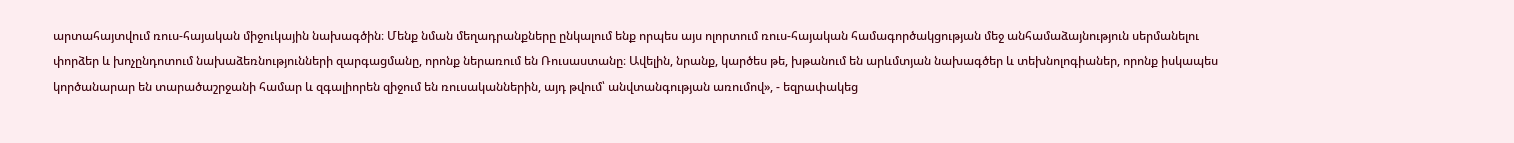արտահայտվում ռուս-հայական միջուկային նախագծին։ Մենք նման մեղադրանքները ընկալում ենք որպես այս ոլորտում ռուս-հայական համագործակցության մեջ անհամաձայնություն սերմանելու փորձեր և խոչընդոտում նախաձեռնությունների զարգացմանը, որոնք ներառում են Ռուսաստանը։ Ավելին, նրանք, կարծես թե, խթանում են արևմտյան նախագծեր և տեխնոլոգիաներ, որոնք իսկապես կործանարար են տարածաշրջանի համար և զգալիորեն զիջում են ռուսականներին, այդ թվում՝ անվտանգության առումով», - եզրափակեց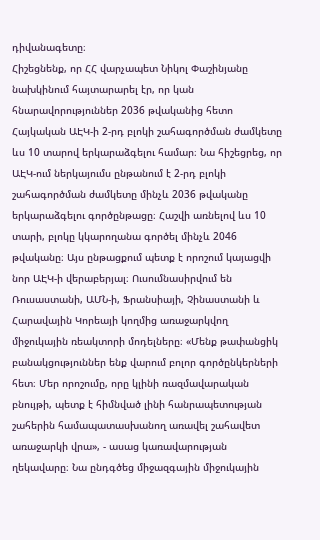դիվանագետը։
Հիշեցնենք, որ ՀՀ վարչապետ Նիկոլ Փաշինյանը նախկինում հայտարարել էր, որ կան հնարավորություններ 2036 թվականից հետո Հայկական ԱԷԿ-ի 2-րդ բլոկի շահագործման ժամկետը ևս 10 տարով երկարաձգելու համար։ Նա հիշեցրեց, որ ԱԷԿ-ում ներկայումս ընթանում է 2-րդ բլոկի շահագործման ժամկետը մինչև 2036 թվականը երկարաձգելու գործընթացը։ Հաշվի առնելով ևս 10 տարի, բլոկը կկարողանա գործել մինչև 2046 թվականը։ Այս ընթացքում պետք է որոշում կայացվի նոր ԱԷԿ-ի վերաբերյալ։ Ուսումնասիրվում են Ռուսաստանի, ԱՄՆ-ի, Ֆրանսիայի, Չինաստանի և Հարավային Կորեայի կողմից առաջարկվող միջուկային ռեակտորի մոդելները։ «Մենք թափանցիկ բանակցություններ ենք վարում բոլոր գործընկերների հետ։ Մեր որոշումը, որը կլինի ռազմավարական բնույթի, պետք է հիմնված լինի հանրապետության շահերին համապատասխանող առավել շահավետ առաջարկի վրա», - ասաց կառավարության ղեկավարը։ Նա ընդգծեց միջազգային միջուկային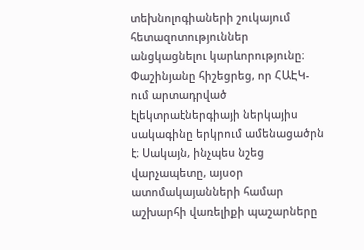տեխնոլոգիաների շուկայում հետազոտություններ անցկացնելու կարևորությունը։ Փաշինյանը հիշեցրեց, որ ՀԱԷԿ-ում արտադրված էլեկտրաէներգիայի ներկայիս սակագինը երկրում ամենացածրն է։ Սակայն, ինչպես նշեց վարչապետը, այսօր ատոմակայանների համար աշխարհի վառելիքի պաշարները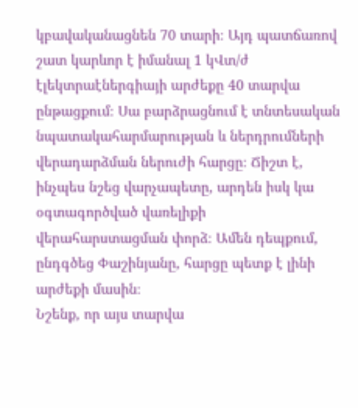կբավականացնեն 70 տարի։ Այդ պատճառով շատ կարևոր է իմանալ 1 կՎտ/ժ էլեկտրաէներգիայի արժեքը 40 տարվա ընթացքում։ Սա բարձրացնում է տնտեսական նպատակահարմարության և ներդրումների վերադարձման ներուժի հարցը։ Ճիշտ է, ինչպես նշեց վարչապետը, արդեն իսկ կա օգտագործված վառելիքի վերահարստացման փորձ։ Ամեն դեպքում, ընդգծեց Փաշինյանը, հարցը պետք է լինի արժեքի մասին։
Նշենք, որ այս տարվա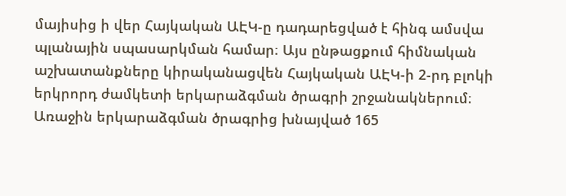մայիսից ի վեր Հայկական ԱԷԿ-ը դադարեցված է հինգ ամսվա պլանային սպասարկման համար։ Այս ընթացքում հիմնական աշխատանքները կիրականացվեն Հայկական ԱԷԿ-ի 2-րդ բլոկի երկրորդ ժամկետի երկարաձգման ծրագրի շրջանակներում։ Առաջին երկարաձգման ծրագրից խնայված 165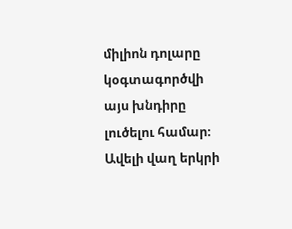միլիոն դոլարը կօգտագործվի այս խնդիրը լուծելու համար։ Ավելի վաղ երկրի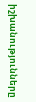իշխանությունները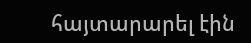հայտարարել էին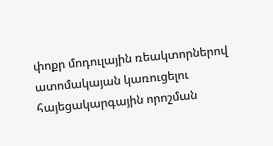փոքր մոդուլային ռեակտորներով ատոմակայան կառուցելու հայեցակարգային որոշման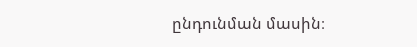ընդունման մասին։